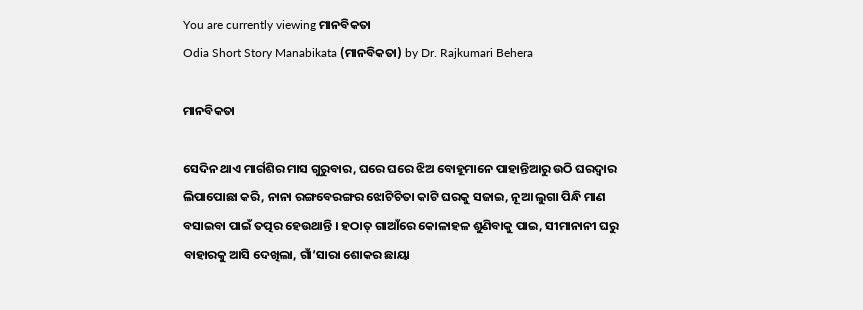You are currently viewing ମାନବିକତା
Odia Short Story Manabikata (ମାନବିକତା) by Dr. Rajkumari Behera

ମାନବିକତା

ସେଦିନ ଥାଏ ମାର୍ଗଶିର ମାସ ଗୁରୁବାର, ଘରେ ଘରେ ଝିଅ ବୋହୂମାନେ ପାହାନ୍ତିଆରୁ ଉଠି ଘରଦ୍ୱାର ଲିପାପୋଛା କରି, ନାନା ରଙ୍ଗବେରଙ୍ଗର ଝୋଟିଚିତା କାଟି ଘରକୁ ସଜାଇ, ନୂଆ ଲୁଗା ପିନ୍ଧି ମାଣ ବସାଇବା ପାଇଁ ତତ୍ପର ହେଉଥାନ୍ତି । ହଠାତ୍ ଗାଆଁରେ କୋଳାହଳ ଶୁଣିବାକୁ ପାଇ, ସୀମାନାନୀ ଘରୁ ବାହାରକୁ ଆସି ଦେଖିଲା, ଗାଁ’ସାରା ଶୋକର ଛାୟା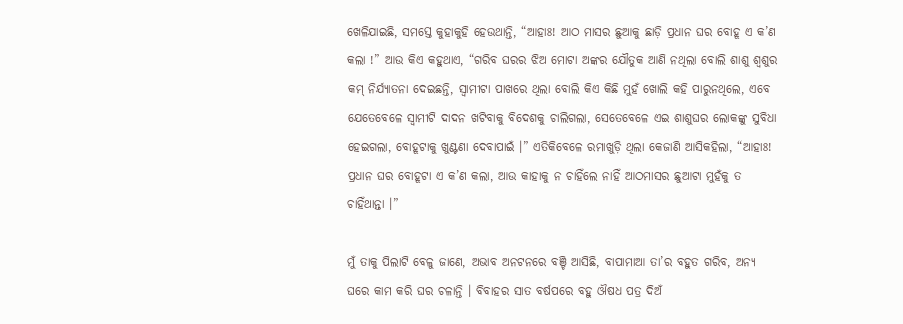ଖେଳିଯାଇଛି, ସମସ୍ତେ କୁହାକୁହି ହେଉଥାନ୍ତି, “ଆହାଃ! ଆଠ ମାସର ଛୁଆକୁ ଛାଡ଼ି ପ୍ରଧାନ ଘର ବୋହୂ ଏ କ’ଣ କଲା !” ଆଉ କିଏ କହୁଥାଏ, “ଗରିବ ଘରର ଝିଅ ମୋଟା ଅଙ୍କର ଯୌତୁକ ଆଣି ନଥିଲା ବୋଲି ଶାଶୁ ଶ୍ୱଶୁର କମ୍ ନିର୍ଯ୍ୟାତନା ଦେଇଛନ୍ତି, ସ୍ୱାମୀଟା ପାଖରେ ଥିଲା ବୋଲି କିଏ କିଛି ମୁହଁ ଖୋଲି କହି ପାରୁନଥିଲେ, ଏବେ ଯେତେବେଳେ ସ୍ୱାମୀଟି ଦାଦନ ଖଟିବାକୁ ବିଦେଶକୁ ଚାଲିଗଲା, ସେତେବେଳେ ଏଇ ଶାଶୁଘର ଲୋକଙ୍କୁ ସୁବିଧା ହେଇଗଲା, ବୋହୂଟାକୁ ଖୁଣ୍ଟଣା ଦେବାପାଇଁ ।” ଏତିକିବେଳେ ରମାଖୁଡ଼ି ଥିଲା କେଜାଣି ଆସିକହିଲା, “ଆହାଃ! ପ୍ରଧାନ ଘର ବୋହୂଟା ଏ କ’ଣ କଲା, ଆଉ କାହାକୁ ନ ଚାହିଁଲେ ନାହିଁ ଆଠମାସର ଛୁଆଟା ମୁହଁକୁ ତ ଚାହିଁଥାନ୍ତା ।”

ମୁଁ ତାକୁ ପିଲାଟି ବେଳୁ ଜାଣେ, ଅଭାବ ଅନଟନରେ ବଞ୍ଚି ଆସିଛି, ବାପାମାଆ ତା’ର ବହୁତ ଗରିବ, ଅନ୍ୟ ଘରେ କାମ କରି ଘର ଚଳାନ୍ତି । ବିବାହର ସାତ ବର୍ଷପରେ ବହୁ ଔଷଧ ପତ୍ର ଦିଅଁ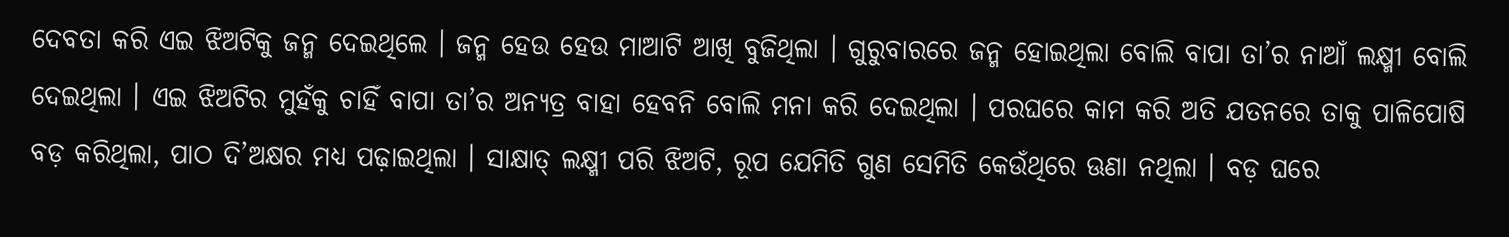ଦେବତା କରି ଏଇ ଝିଅଟିକୁ ଜନ୍ମ ଦେଇଥିଲେ । ଜନ୍ମ ହେଉ ହେଉ ମାଆଟି ଆଖି ବୁଜିଥିଲା । ଗୁରୁବାରରେ ଜନ୍ମ ହୋଇଥିଲା ବୋଲି ବାପା ତା’ର ନାଆଁ ଲକ୍ଷ୍ମୀ ବୋଲି ଦେଇଥିଲା । ଏଇ ଝିଅଟିର ମୁହଁକୁ ଚାହିଁ ବାପା ତା’ର ଅନ୍ୟତ୍ର ବାହା ହେବନି ବୋଲି ମନା କରି ଦେଇଥିଲା । ପରଘରେ କାମ କରି ଅତି ଯତନରେ ତାକୁ ପାଳିପୋଷି ବଡ଼ କରିଥିଲା, ପାଠ ଦି’ଅକ୍ଷର ମଧ୍ୟ ପଢ଼ାଇଥିଲା । ସାକ୍ଷାତ୍ ଲକ୍ଷ୍ମୀ ପରି ଝିଅଟି, ରୂପ ଯେମିତି ଗୁଣ ସେମିତି କେଉଁଥିରେ ଊଣା ନଥିଲା । ବଡ଼ ଘରେ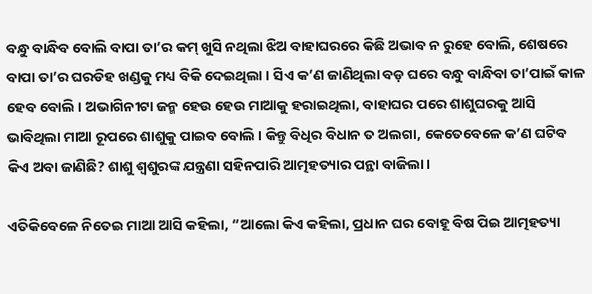ବନ୍ଧୁ ବାନ୍ଧିବ ବୋଲି ବାପା ତା’ର କମ୍ ଖୁସି ନଥିଲା ଝିଅ ବାହାଘରରେ କିଛି ଅଭାବ ନ ରୁହେ ବୋଲି, ଶେଷରେ ବାପା ତା’ର ଘରଡିହ ଖଣ୍ଡକୁ ମଧ୍ୟ ବିକି ଦେଇଥିଲା । ସିଏ କ’ଣ ଜାଣିଥିଲା ବଡ଼ ଘରେ ବନ୍ଧୁ ବାନ୍ଧିବା ତା’ପାଇଁ କାଳ ହେବ ବୋଲି । ଅଭାଗିନୀଟା ଜନ୍ମ ହେଉ ହେଉ ମାଆକୁ ହରାଇଥିଲା, ବାହାଘର ପରେ ଶାଶୁଘରକୁ ଆସି ଭାବିଥିଲା ମାଆ ରୂପରେ ଶାଶୁକୁ ପାଇବ ବୋଲି । କିନ୍ତୁ ବିଧିର ବିଧାନ ତ ଅଲଗା, କେତେବେଳେ କ’ଣ ଘଟିବ କିଏ ଅବା ଜାଣିଛି? ଶାଶୁ ଶ୍ୱଶୁରଙ୍କ ଯନ୍ତ୍ରଣା ସହିନପାରି ଆତ୍ମହତ୍ୟାର ପନ୍ଥା ବାଜିଲା ।

ଏତିକିବେଳେ ନିତେଇ ମାଆ ଆସି କହିଲା, “ଆଲୋ କିଏ କହିଲା, ପ୍ରଧାନ ଘର ବୋହୂ ବିଷ ପିଇ ଆତ୍ମହତ୍ୟା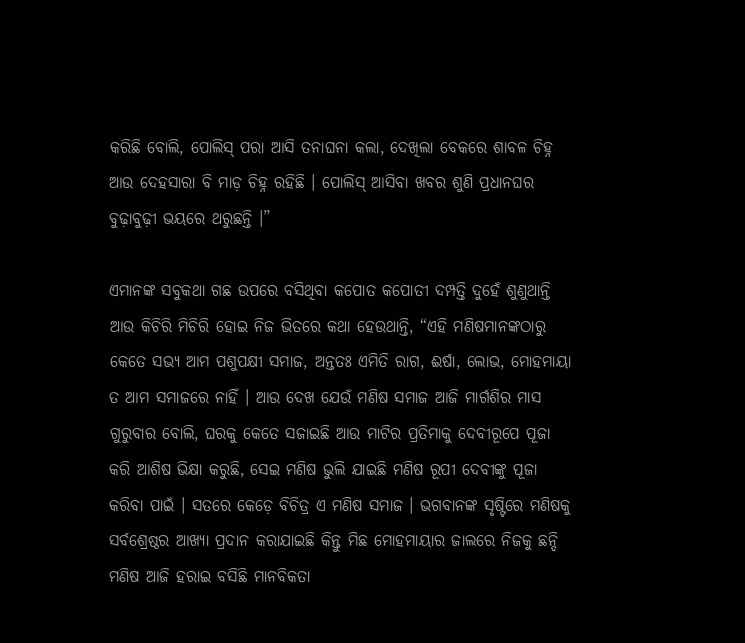କରିଛି ବୋଲି, ପୋଲିସ୍ ପରା ଆସି ତନାଘନା କଲା, ଦେଖିଲା ବେକରେ ଶାବଳ ଚିହ୍ନ ଆଉ ଦେହସାରା ବି ମାଡ଼ ଚିହ୍ନ ରହିଛି । ପୋଲିସ୍ ଆସିବା ଖବର ଶୁଣି ପ୍ରଧାନଘର ବୁଢ଼ାବୁଢ଼ୀ ଭୟରେ ଥରୁଛନ୍ତି ।”

ଏମାନଙ୍କ ସବୁକଥା ଗଛ ଉପରେ ବସିଥିବା କପୋତ କପୋତୀ ଦମ୍ପତ୍ତି ଦୁହେଁ ଶୁଣୁଥାନ୍ତି ଆଉ କିଚିରି ମିଚିରି ହୋଇ ନିଜ ଭିତରେ କଥା ହେଉଥାନ୍ତି, “ଏହି ମଣିଷମାନଙ୍କଠାରୁ କେତେ ସଭ୍ୟ ଆମ ପଶୁପକ୍ଷୀ ସମାଜ, ଅନ୍ତତଃ ଏମିତି ରାଗ, ଈର୍ଷା, ଲୋଭ, ମୋହମାୟା ତ ଆମ ସମାଜରେ ନାହିଁ । ଆଉ ଦେଖ ଯେଉଁ ମଣିଷ ସମାଜ ଆଜି ମାର୍ଗଶିର ମାସ ଗୁରୁବାର ବୋଲି, ଘରକୁ କେତେ ସଜାଇଛି ଆଉ ମାଟିର ପ୍ରତିମାକୁ ଦେବୀରୂପେ ପୂଜା କରି ଆଶିଷ ଭିକ୍ଷା କରୁଛି, ସେଇ ମଣିଷ ଭୁଲି ଯାଇଛି ମଣିଷ ରୂପୀ ଦେବୀଙ୍କୁ ପୂଜା କରିବା ପାଇଁ । ସତରେ କେଡ଼େ ବିଚିତ୍ର ଏ ମଣିଷ ସମାଜ । ଭଗବାନଙ୍କ ସୃଷ୍ଟିରେ ମଣିଷକୁ ସର୍ବଶ୍ରେଷ୍ଠର ଆଖ୍ୟା ପ୍ରଦାନ କରାଯାଇଛି କିନ୍ତୁ ମିଛ ମୋହମାୟାର ଜାଲରେ ନିଜକୁ ଛନ୍ଦି ମଣିଷ ଆଜି ହରାଇ ବସିଛି ମାନବିକତା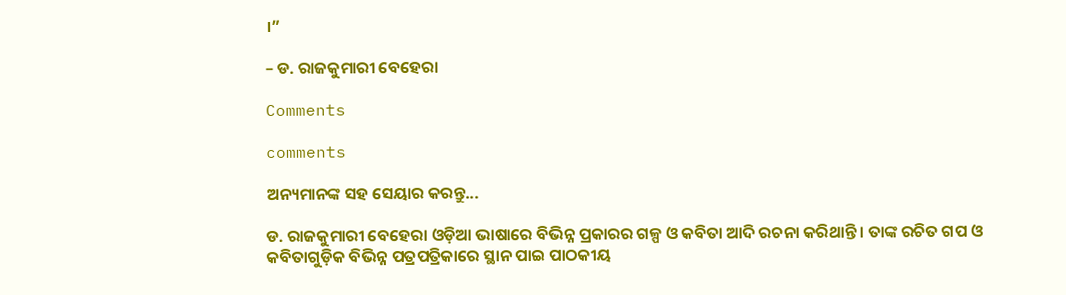।”

– ଡ. ରାଜକୁମାରୀ ବେହେରା

Comments

comments

ଅନ୍ୟମାନଙ୍କ ସହ ସେୟାର କରନ୍ତୁ...

ଡ. ରାଜକୁମାରୀ ବେହେରା ଓଡ଼ିଆ ଭାଷାରେ ବିଭିନ୍ନ ପ୍ରକାରର ଗଳ୍ପ ଓ କବିତା ଆଦି ରଚନା କରିଥାନ୍ତି । ତାଙ୍କ ରଚିତ ଗପ ଓ କବିତାଗୁଡ଼ିକ ବିଭିନ୍ନ ପତ୍ରପତ୍ରିକାରେ ସ୍ଥାନ ପାଇ ପାଠକୀୟ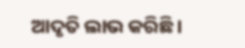ଆଦୃତି ଲାଭ କରିଛି ।